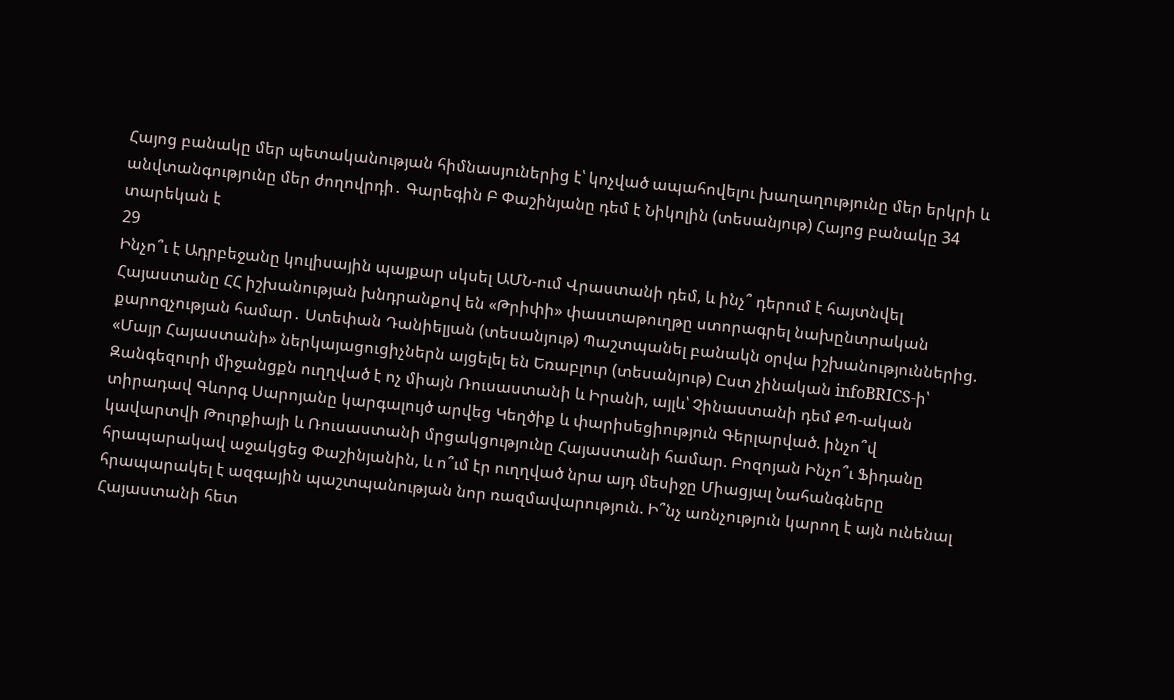Հայոց բանակը մեր պետականության հիմնասյուներից է՝ կոչված ապահովելու խաղաղությունը մեր երկրի և անվտանգությունը մեր ժողովրդի․ Գարեգին Բ Փաշինյանը դեմ է Նիկոլին (տեսանյութ) Հայոց բանակը 34 տարեկան է
29
Ինչո՞ւ է Ադրբեջանը կուլիսային պայքար սկսել ԱՄՆ-ում Վրաստանի դեմ, և ինչ՞ դերում է հայտնվել Հայաստանը ՀՀ իշխանության խնդրանքով են «Թրիփի» փաստաթուղթը ստորագրել նախընտրական քարոզչության համար․ Ստեփան Դանիելյան (տեսանյութ) Պաշտպանել բանակն օրվա իշխանություններից. «Մայր Հայաստանի» ներկայացուցիչներն այցելել են Եռաբլուր (տեսանյութ) Ըստ չինական infoBRICS-ի՝ Զանգեզուրի միջանցքն ուղղված է ոչ միայն Ռուսաստանի և Իրանի, այլև՝ Չինաստանի դեմ ՔՊ-ական տիրադավ Գևորգ Սարոյանը կարգալույծ արվեց Կեղծիք և փարիսեցիություն Գերլարված. ինչո՞վ կավարտվի Թուրքիայի և Ռուսաստանի մրցակցությունը Հայաստանի համար. Բոզոյան Ինչո՞ւ Ֆիդանը հրապարակավ աջակցեց Փաշինյանին, և ո՞ւմ էր ուղղված նրա այդ մեսիջը Միացյալ Նահանգները հրապարակել է ազգային պաշտպանության նոր ռազմավարություն. Ի՞նչ առնչություն կարող է այն ունենալ Հայաստանի հետ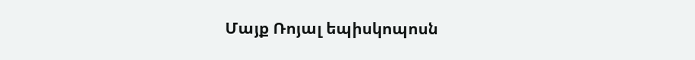Մայք Ռոյալ եպիսկոպոսն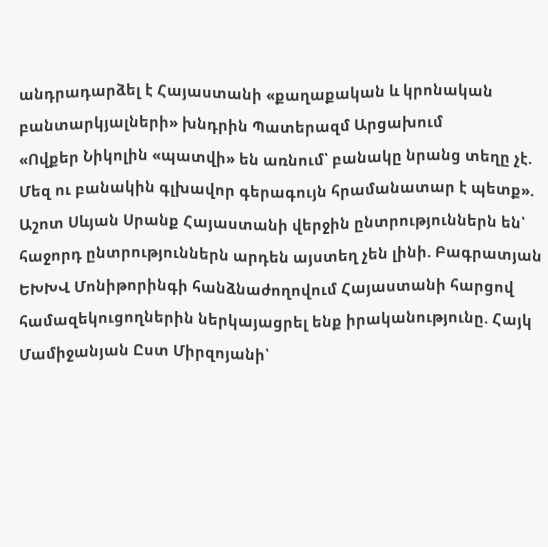անդրադարձել է Հայաստանի «քաղաքական և կրոնական բանտարկյալների» խնդրին Պատերազմ Արցախում
«Ովքեր Նիկոլին «պատվի» են առնում՝ բանակը նրանց տեղը չէ. Մեզ ու բանակին գլխավոր գերագույն հրամանատար է պետք». Աշոտ Սևյան Սրանք Հայաստանի վերջին ընտրություններն են՝ հաջորդ ընտրություններն արդեն այստեղ չեն լինի. Բագրատյան ԵԽԽՎ Մոնիթորինգի հանձնաժողովում Հայաստանի հարցով համազեկուցողներին ներկայացրել ենք իրականությունը. Հայկ Մամիջանյան Ըստ Միրզոյանի՝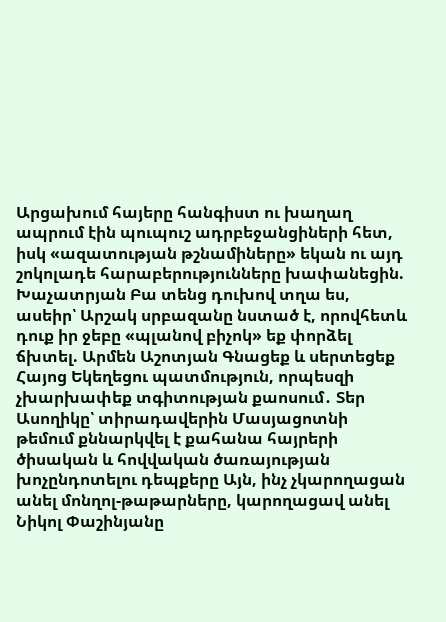Արցախում հայերը հանգիստ ու խաղաղ ապրում էին պուպուշ ադրբեջանցիների հետ, իսկ «ազատության թշնամիները» եկան ու այդ շոկոլադե հարաբերությունները խափանեցին. Խաչատրյան Բա տենց դուխով տղա ես, ասեիր՝ Արշակ սրբազանը նստած է, որովհետև դուք իր ջեբը «պլանով բիչոկ» եք փորձել ճխտել. Արմեն Աշոտյան Գնացեք և սերտեցեք Հայոց Եկեղեցու պատմություն, որպեսզի չխարխափեք տգիտության քաոսում․ Տեր Ասողիկը՝ տիրադավերին Մասյացոտնի թեմում քննարկվել է քահանա հայրերի ծիսական և հովվական ծառայության խոչընդոտելու դեպքերը Այն, ինչ չկարողացան անել մոնղոլ-թաթարները, կարողացավ անել Նիկոլ Փաշինյանը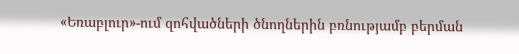«Եռաբլուր»-ում զոհվածների ծնողներին բռնությամբ բերման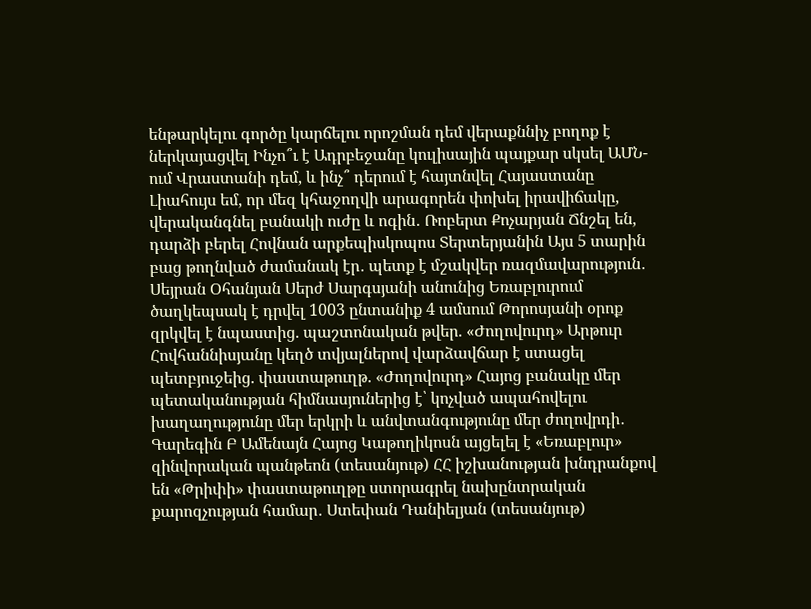ենթարկելու գործը կարճելու որոշման դեմ վերաքննիչ բողոք է ներկայացվել Ինչո՞ւ է Ադրբեջանը կուլիսային պայքար սկսել ԱՄՆ-ում Վրաստանի դեմ, և ինչ՞ դերում է հայտնվել Հայաստանը Լիահույս եմ, որ մեզ կհաջողվի արագորեն փոխել իրավիճակը, վերականգնել բանակի ուժը և ոգին․ Ռոբերտ Քոչարյան Ճնշել են, դարձի բերել Հովնան արքեպիսկոպոս Տերտերյանին Այս 5 տարին բաց թողնված ժամանակ էր․ պետք է մշակվեր ռազմավարություն․ Սեյրան Օհանյան Սերժ Սարգսյանի անունից Եռաբլուրում ծաղկեպսակ է դրվել 1003 ընտանիք 4 ամսում Թորոսյանի օրոք զրկվել է նպաստից. պաշտոնական թվեր. «Ժողովուրդ» Արթուր Հովհաննիսյանը կեղծ տվյալներով վարձավճար է ստացել պետբյուջեից. փաստաթուղթ. «Ժողովուրդ» Հայոց բանակը մեր պետականության հիմնասյուներից է՝ կոչված ապահովելու խաղաղությունը մեր երկրի և անվտանգությունը մեր ժողովրդի․ Գարեգին Բ Ամենայն Հայոց Կաթողիկոսն այցելել է «Եռաբլուր» զինվորական պանթեոն (տեսանյութ) ՀՀ իշխանության խնդրանքով են «Թրիփի» փաստաթուղթը ստորագրել նախընտրական քարոզչության համար․ Ստեփան Դանիելյան (տեսանյութ)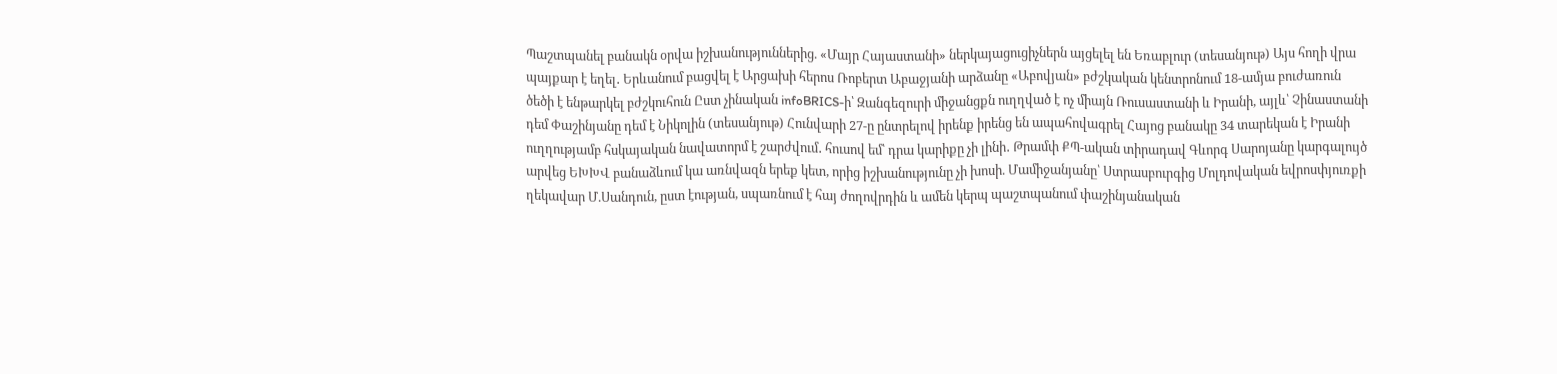Պաշտպանել բանակն օրվա իշխանություններից. «Մայր Հայաստանի» ներկայացուցիչներն այցելել են Եռաբլուր (տեսանյութ) Այս հողի վրա պայքար է եղել․ Երևանում բացվել է Արցախի հերոս Ռոբերտ Աբաջյանի արձանը «Աբովյան» բժշկական կենտրոնում 18-ամյա բուժառուն ծեծի է ենթարկել բժշկուհուն Ըստ չինական infoBRICS-ի՝ Զանգեզուրի միջանցքն ուղղված է ոչ միայն Ռուսաստանի և Իրանի, այլև՝ Չինաստանի դեմ Փաշինյանը դեմ է Նիկոլին (տեսանյութ) Հունվարի 27-ը ընտրելով իրենք իրենց են ապահովագրել Հայոց բանակը 34 տարեկան է Իրանի ուղղությամբ հսկայական նավատորմ է շարժվում․ հուսով եմ՝ դրա կարիքը չի լինի․ Թրամփ ՔՊ-ական տիրադավ Գևորգ Սարոյանը կարգալույծ արվեց ԵԽԽՎ բանաձևում կա առնվազն երեք կետ, որից իշխանությունը չի խոսի. Մամիջանյանը՝ Ստրասբուրգից Մոլդովական եվրոսփյուռքի ղեկավար Մ.Սանդուն, ըստ էության, սպառնում է հայ ժողովրդին և ամեն կերպ պաշտպանում փաշինյանական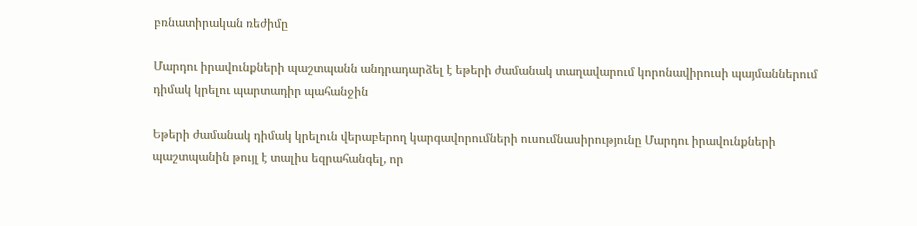բռնատիրական ռեժիմը

Մարդու իրավունքների պաշտպանն անդրադարձել է եթերի ժամանակ տաղավարում կորոնավիրուսի պայմաններում դիմակ կրելու պարտադիր պահանջին

Եթերի ժամանակ դիմակ կրելուն վերաբերող կարգավորումների ուսումնասիրությունը Մարդու իրավունքների պաշտպանին թույլ է տալիս եզրահանգել, որ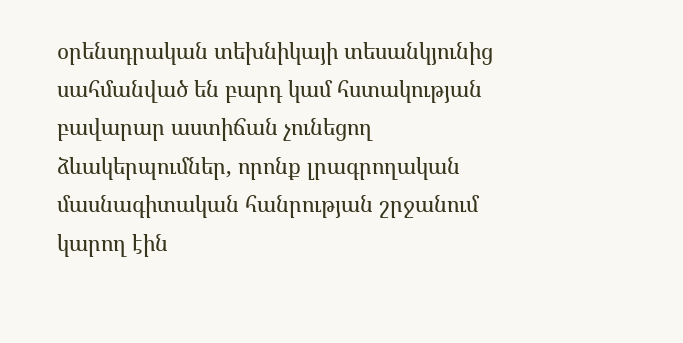օրենսդրական տեխնիկայի տեսանկյունից սահմանված են բարդ կամ հստակության բավարար աստիճան չունեցող ձևակերպումներ, որոնք լրագրողական մասնագիտական հանրության շրջանում կարող էին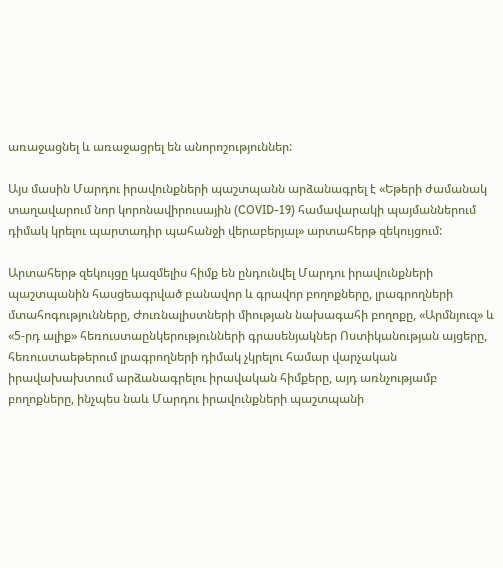առաջացնել և առաջացրել են անորոշություններ:

Այս մասին Մարդու իրավունքների պաշտպանն արձանագրել է «Եթերի ժամանակ տաղավարում նոր կորոնավիրուսային (COVID-19) համավարակի պայմաններում դիմակ կրելու պարտադիր պահանջի վերաբերյալ» արտահերթ զեկույցում:

Արտահերթ զեկույցը կազմելիս հիմք են ընդունվել Մարդու իրավունքների պաշտպանին հասցեագրված բանավոր և գրավոր բողոքները, լրագրողների մտահոգությունները, Ժուռնալիստների միության նախագահի բողոքը, «Արմնյուզ» և «5-րդ ալիք» հեռուստաընկերությունների գրասենյակներ Ոստիկանության այցերը, հեռուստաեթերում լրագրողների դիմակ չկրելու համար վարչական իրավախախտում արձանագրելու իրավական հիմքերը, այդ առնչությամբ բողոքները, ինչպես նաև Մարդու իրավունքների պաշտպանի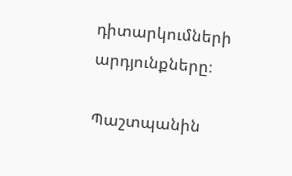դիտարկումների արդյունքները։

Պաշտպանին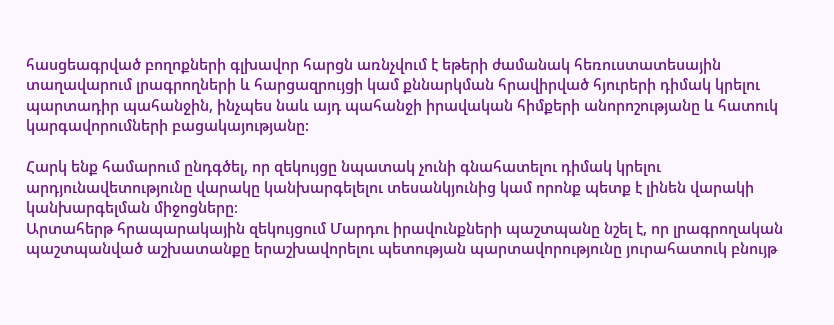հասցեագրված բողոքների գլխավոր հարցն առնչվում է եթերի ժամանակ հեռուստատեսային տաղավարում լրագրողների և հարցազրույցի կամ քննարկման հրավիրված հյուրերի դիմակ կրելու պարտադիր պահանջին, ինչպես նաև այդ պահանջի իրավական հիմքերի անորոշությանը և հատուկ կարգավորումների բացակայությանը:

Հարկ ենք համարում ընդգծել, որ զեկույցը նպատակ չունի գնահատելու դիմակ կրելու արդյունավետությունը վարակը կանխարգելելու տեսանկյունից կամ որոնք պետք է լինեն վարակի կանխարգելման միջոցները։
Արտահերթ հրապարակային զեկույցում Մարդու իրավունքների պաշտպանը նշել է, որ լրագրողական պաշտպանված աշխատանքը երաշխավորելու պետության պարտավորությունը յուրահատուկ բնույթ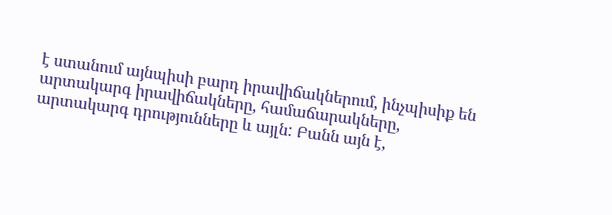է ստանում այնպիսի բարդ իրավիճակներում, ինչպիսիք են արտակարգ իրավիճակները, համաճարակները, արտակարգ դրությունները և այլն: Բանն այն է,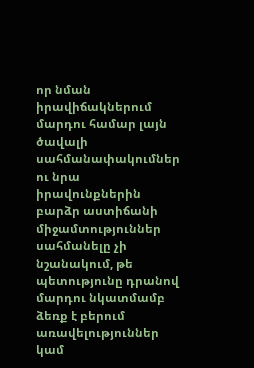որ նման իրավիճակներում մարդու համար լայն ծավալի սահմանափակումներ ու նրա իրավունքներին բարձր աստիճանի միջամտություններ սահմանելը չի նշանակում, թե պետությունը դրանով մարդու նկատմամբ ձեռք է բերում առավելություններ կամ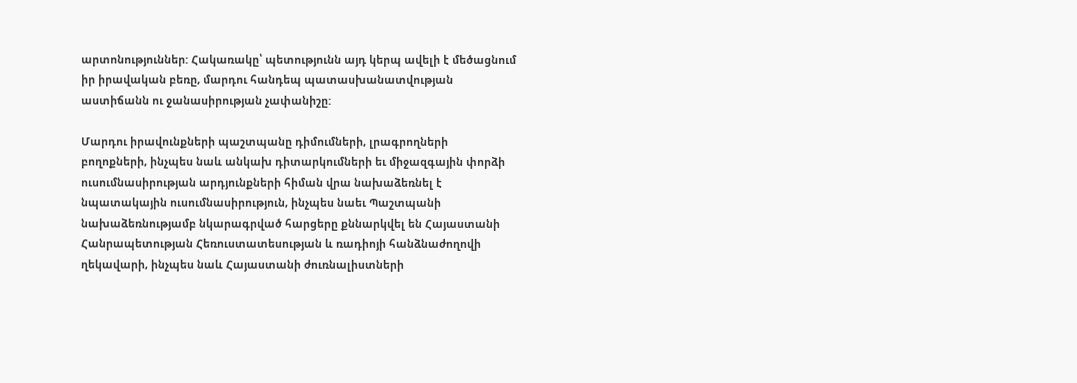արտոնություններ: Հակառակը՝ պետությունն այդ կերպ ավելի է մեծացնում իր իրավական բեռը, մարդու հանդեպ պատասխանատվության աստիճանն ու ջանասիրության չափանիշը:

Մարդու իրավունքների պաշտպանը դիմումների, լրագրողների բողոքների, ինչպես նաև անկախ դիտարկումների եւ միջազգային փորձի ուսումնասիրության արդյունքների հիման վրա նախաձեռնել է նպատակային ուսումնասիրություն, ինչպես նաեւ Պաշտպանի նախաձեռնությամբ նկարագրված հարցերը քննարկվել են Հայաստանի Հանրապետության Հեռուստատեսության և ռադիոյի հանձնաժողովի ղեկավարի, ինչպես նաև Հայաստանի ժուռնալիստների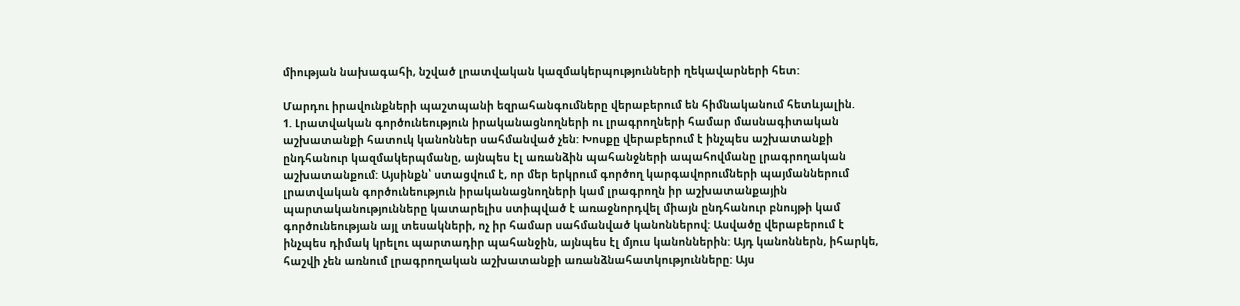միության նախագահի, նշված լրատվական կազմակերպությունների ղեկավարների հետ:

Մարդու իրավունքների պաշտպանի եզրահանգումները վերաբերում են հիմնականում հետևյալին.
1. Լրատվական գործունեություն իրականացնողների ու լրագրողների համար մասնագիտական աշխատանքի հատուկ կանոններ սահմանված չեն: Խոսքը վերաբերում է ինչպես աշխատանքի ընդհանուր կազմակերպմանը, այնպես էլ առանձին պահանջների ապահովմանը լրագրողական աշխատանքում: Այսինքն՝ ստացվում է, որ մեր երկրում գործող կարգավորումների պայմաններում լրատվական գործունեություն իրականացնողների կամ լրագրողն իր աշխատանքային պարտականությունները կատարելիս ստիպված է առաջնորդվել միայն ընդհանուր բնույթի կամ գործունեության այլ տեսակների, ոչ իր համար սահմանված կանոններով: Ասվածը վերաբերում է ինչպես դիմակ կրելու պարտադիր պահանջին, այնպես էլ մյուս կանոններին: Այդ կանոններն, իհարկե, հաշվի չեն առնում լրագրողական աշխատանքի առանձնահատկությունները: Այս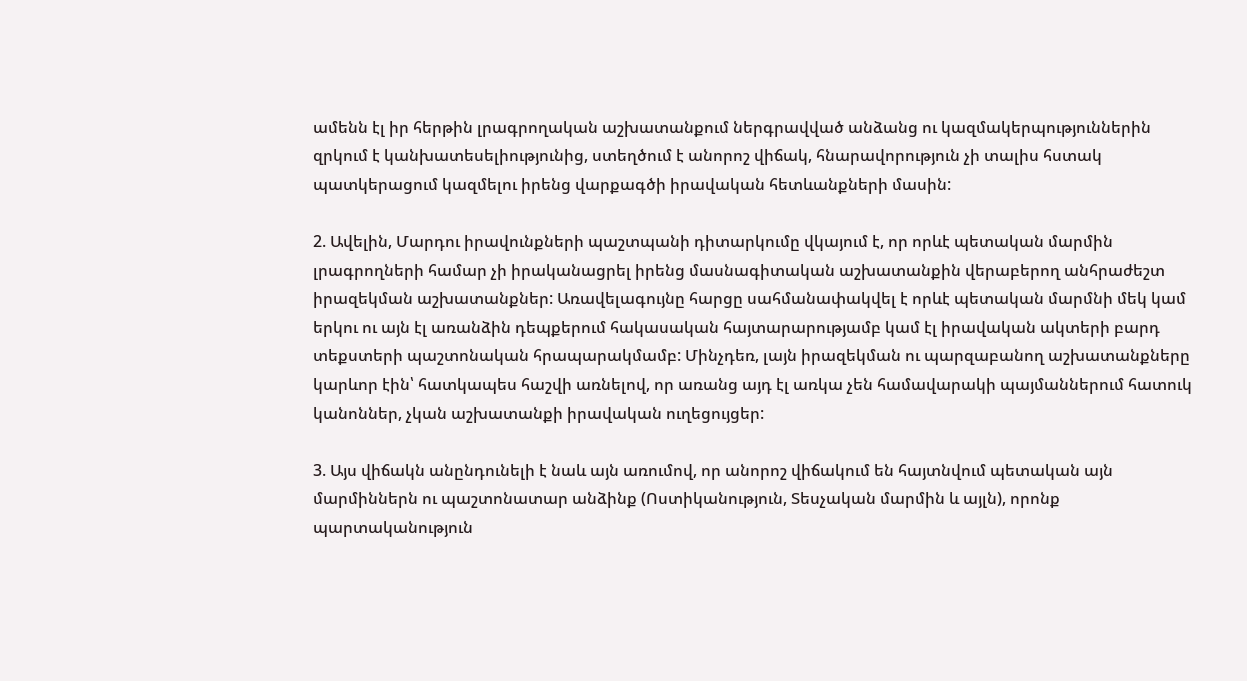ամենն էլ իր հերթին լրագրողական աշխատանքում ներգրավված անձանց ու կազմակերպություններին զրկում է կանխատեսելիությունից, ստեղծում է անորոշ վիճակ, հնարավորություն չի տալիս հստակ պատկերացում կազմելու իրենց վարքագծի իրավական հետևանքների մասին:

2. Ավելին, Մարդու իրավունքների պաշտպանի դիտարկումը վկայում է, որ որևէ պետական մարմին լրագրողների համար չի իրականացրել իրենց մասնագիտական աշխատանքին վերաբերող անհրաժեշտ իրազեկման աշխատանքներ: Առավելագույնը հարցը սահմանափակվել է որևէ պետական մարմնի մեկ կամ երկու ու այն էլ առանձին դեպքերում հակասական հայտարարությամբ կամ էլ իրավական ակտերի բարդ տեքստերի պաշտոնական հրապարակմամբ: Մինչդեռ, լայն իրազեկման ու պարզաբանող աշխատանքները կարևոր էին՝ հատկապես հաշվի առնելով, որ առանց այդ էլ առկա չեն համավարակի պայմաններում հատուկ կանոններ, չկան աշխատանքի իրավական ուղեցույցեր:

3. Այս վիճակն անընդունելի է նաև այն առումով, որ անորոշ վիճակում են հայտնվում պետական այն մարմիններն ու պաշտոնատար անձինք (Ոստիկանություն, Տեսչական մարմին և այլն), որոնք պարտականություն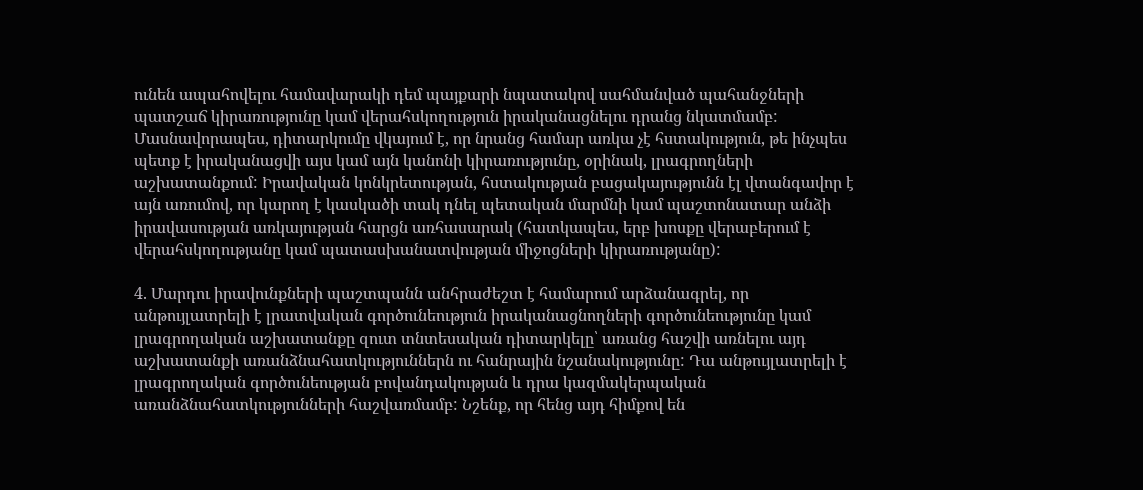ունեն ապահովելու համավարակի դեմ պայքարի նպատակով սահմանված պահանջների պատշաճ կիրառությունը կամ վերահսկողություն իրականացնելու դրանց նկատմամբ: Մասնավորապես, դիտարկումը վկայում է, որ նրանց համար առկա չէ հստակություն, թե ինչպես պետք է իրականացվի այս կամ այն կանոնի կիրառությունը, օրինակ, լրագրողների աշխատանքում: Իրավական կոնկրետության, հստակության բացակայությունն էլ վտանգավոր է այն առումով, որ կարող է կասկածի տակ դնել պետական մարմնի կամ պաշտոնատար անձի իրավասության առկայության հարցն առհասարակ (հատկապես, երբ խոսքը վերաբերում է վերահսկողությանը կամ պատասխանատվության միջոցների կիրառությանը):

4. Մարդու իրավունքների պաշտպանն անհրաժեշտ է համարում արձանագրել, որ անթույլատրելի է լրատվական գործունեություն իրականացնողների գործունեությունը կամ լրագրողական աշխատանքը զուտ տնտեսական դիտարկելը՝ առանց հաշվի առնելու այդ աշխատանքի առանձնահատկություններն ու հանրային նշանակությունը: Դա անթույլատրելի է լրագրողական գործունեության բովանդակության և դրա կազմակերպական առանձնահատկությունների հաշվառմամբ: Նշենք, որ հենց այդ հիմքով են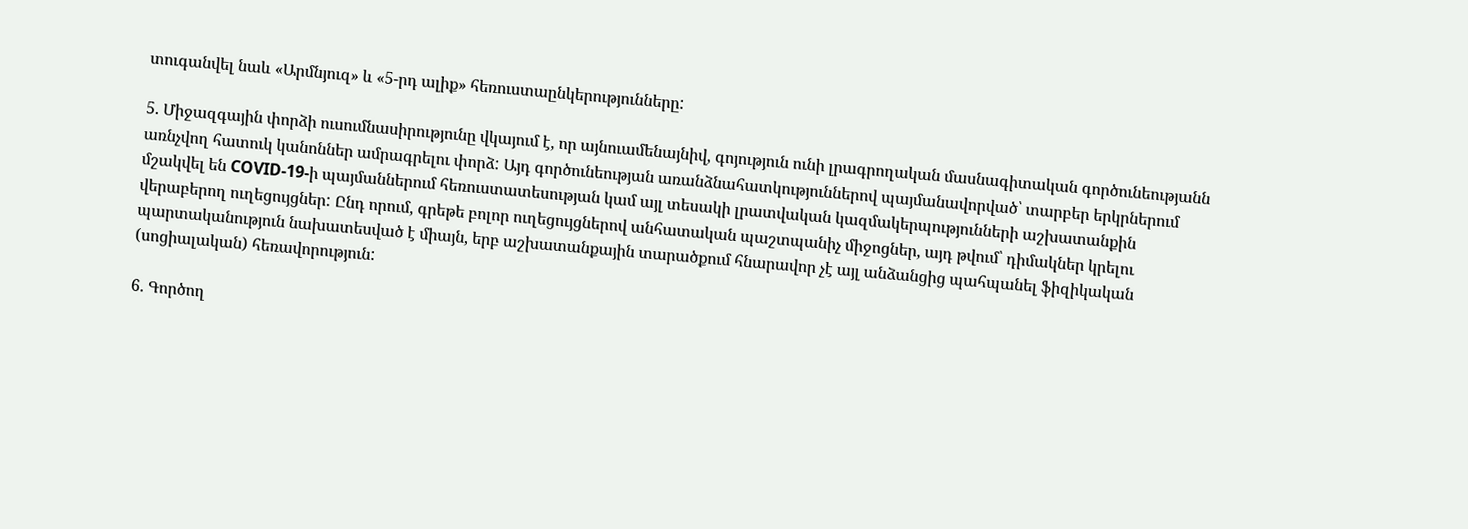տուգանվել նաև «Արմնյուզ» և «5-րդ ալիք» հեռուստաընկերությունները:

5. Միջազգային փորձի ուսումնասիրությունը վկայում է, որ այնուամենայնիվ, գոյություն ունի լրագրողական մասնագիտական գործունեությանն առնչվող հատուկ կանոններ ամրագրելու փորձ: Այդ գործունեության առանձնահատկություններով պայմանավորված՝ տարբեր երկրներում մշակվել են COVID-19-ի պայմաններում հեռուստատեսության կամ այլ տեսակի լրատվական կազմակերպությունների աշխատանքին վերաբերող ուղեցույցներ: Ընդ որում, գրեթե բոլոր ուղեցույցներով անհատական պաշտպանիչ միջոցներ, այդ թվում՝ դիմակներ կրելու պարտականություն նախատեսված է միայն, երբ աշխատանքային տարածքում հնարավոր չէ այլ անձանցից պահպանել ֆիզիկական (սոցիալական) հեռավորություն:

6. Գործող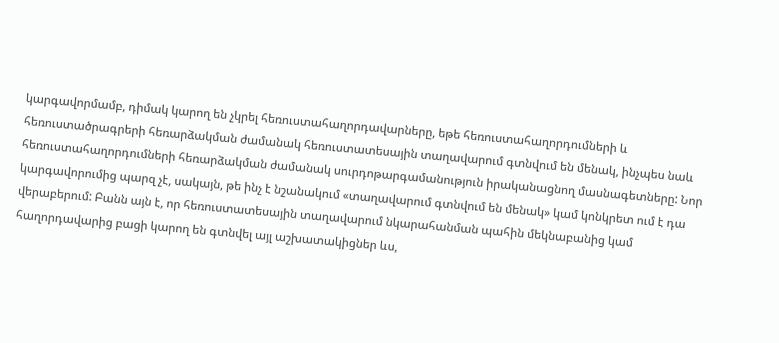կարգավորմամբ, դիմակ կարող են չկրել հեռուստահաղորդավարները, եթե հեռուստահաղորդումների և հեռուստածրագրերի հեռարձակման ժամանակ հեռուստատեսային տաղավարում գտնվում են մենակ, ինչպես նաև հեռուստահաղորդումների հեռարձակման ժամանակ սուրդոթարգամանություն իրականացնող մասնագետները: Նոր կարգավորումից պարզ չէ, սակայն, թե ինչ է նշանակում «տաղավարում գտնվում են մենակ» կամ կոնկրետ ում է դա վերաբերում: Բանն այն է, որ հեռուստատեսային տաղավարում նկարահանման պահին մեկնաբանից կամ հաղորդավարից բացի կարող են գտնվել այլ աշխատակիցներ ևս,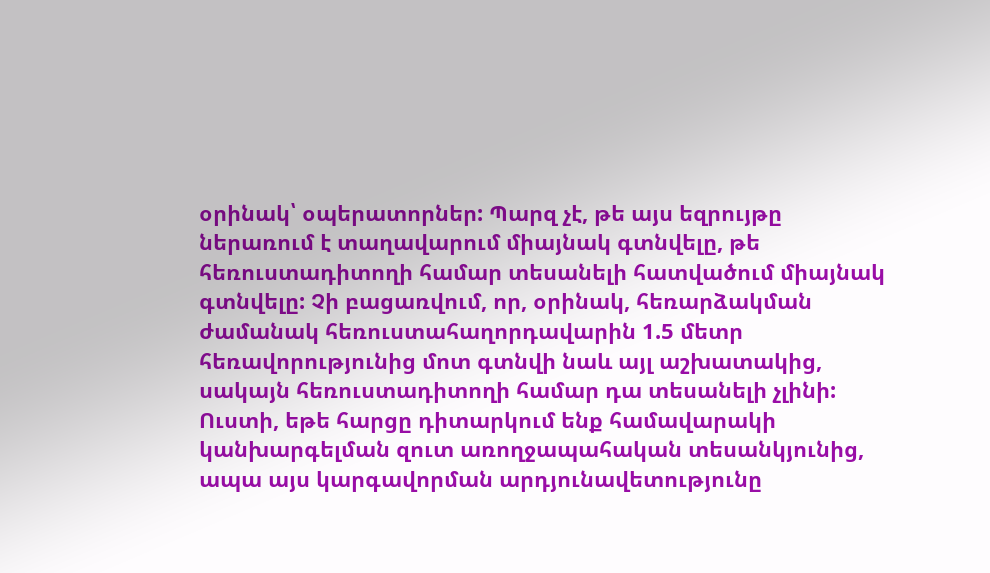օրինակ՝ օպերատորներ: Պարզ չէ, թե այս եզրույթը ներառում է տաղավարում միայնակ գտնվելը, թե հեռուստադիտողի համար տեսանելի հատվածում միայնակ գտնվելը: Չի բացառվում, որ, օրինակ, հեռարձակման ժամանակ հեռուստահաղորդավարին 1.5 մետր հեռավորությունից մոտ գտնվի նաև այլ աշխատակից, սակայն հեռուստադիտողի համար դա տեսանելի չլինի: Ուստի, եթե հարցը դիտարկում ենք համավարակի կանխարգելման զուտ առողջապահական տեսանկյունից, ապա այս կարգավորման արդյունավետությունը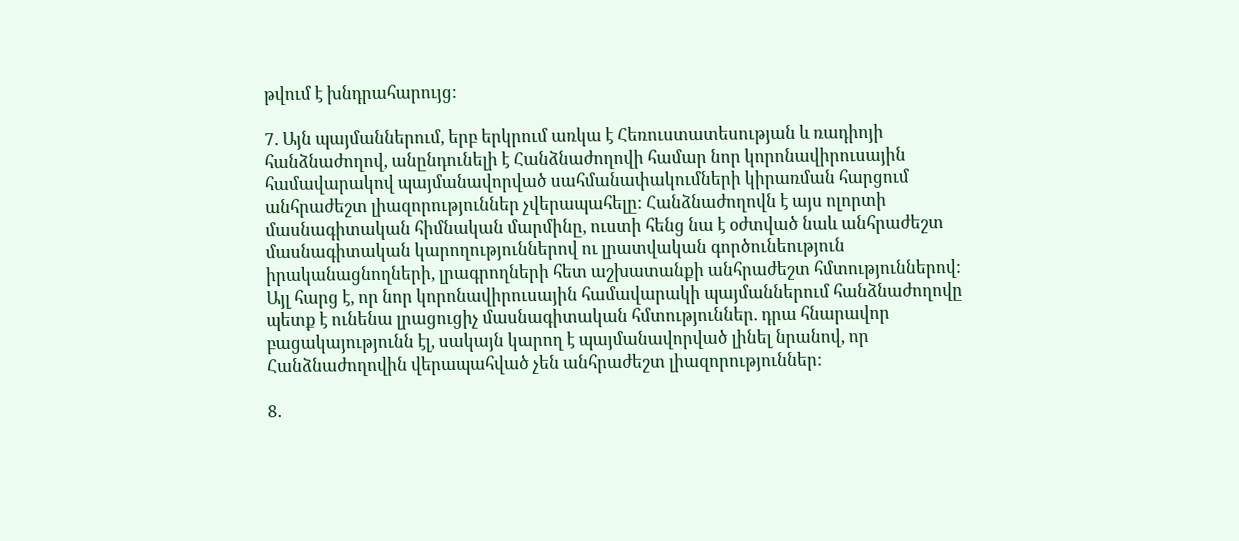թվում է խնդրահարույց:

7. Այն պայմաններում, երբ երկրում առկա է Հեռուստատեսության և ռադիոյի հանձնաժողով, անընդունելի է Հանձնաժողովի համար նոր կորոնավիրուսային համավարակով պայմանավորված սահմանափակումների կիրառման հարցում անհրաժեշտ լիազորություններ չվերապահելը: Հանձնաժողովն է այս ոլորտի մասնագիտական հիմնական մարմինը, ուստի հենց նա է օժտված նաև անհրաժեշտ մասնագիտական կարողություններով ու լրատվական գործունեություն իրականացնողների, լրագրողների հետ աշխատանքի անհրաժեշտ հմտություններով: Այլ հարց է, որ նոր կորոնավիրուսային համավարակի պայմաններում հանձնաժողովը պետք է ունենա լրացուցիչ մասնագիտական հմտություններ. դրա հնարավոր բացակայությունն էլ, սակայն կարող է պայմանավորված լինել նրանով, որ Հանձնաժողովին վերապահված չեն անհրաժեշտ լիազորություններ:

8.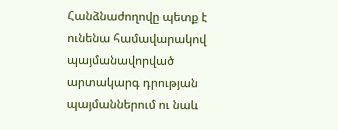Հանձնաժողովը պետք է ունենա համավարակով պայմանավորված արտակարգ դրության պայմաններում ու նաև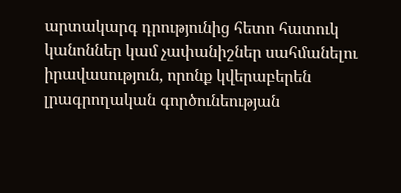արտակարգ դրությունից հետո հատուկ կանոններ կամ չափանիշներ սահմանելու իրավասություն, որոնք կվերաբերեն լրագրողական գործունեության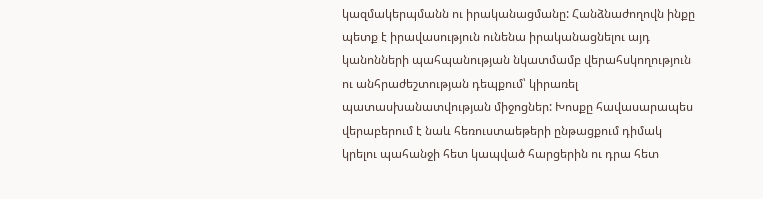կազմակերպմանն ու իրականացմանը: Հանձնաժողովն ինքը պետք է իրավասություն ունենա իրականացնելու այդ կանոնների պահպանության նկատմամբ վերահսկողություն ու անհրաժեշտության դեպքում՝ կիրառել պատասխանատվության միջոցներ: Խոսքը հավասարապես վերաբերում է նաև հեռուստաեթերի ընթացքում դիմակ կրելու պահանջի հետ կապված հարցերին ու դրա հետ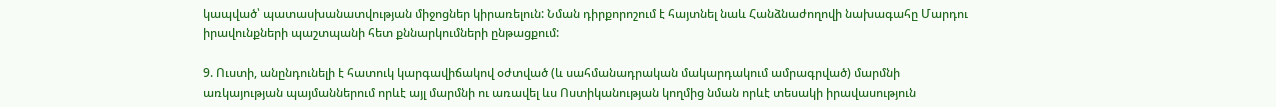կապված՝ պատասխանատվության միջոցներ կիրառելուն: Նման դիրքորոշում է հայտնել նաև Հանձնաժողովի նախագահը Մարդու իրավունքների պաշտպանի հետ քննարկումների ընթացքում:

9. Ուստի, անընդունելի է հատուկ կարգավիճակով օժտված (և սահմանադրական մակարդակում ամրագրված) մարմնի առկայության պայմաններում որևէ այլ մարմնի ու առավել ևս Ոստիկանության կողմից նման որևէ տեսակի իրավասություն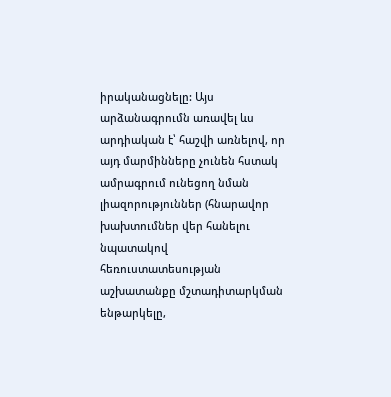իրականացնելը: Այս արձանագրումն առավել ևս արդիական է՝ հաշվի առնելով, որ այդ մարմինները չունեն հստակ ամրագրում ունեցող նման լիազորություններ (հնարավոր խախտումներ վեր հանելու նպատակով հեռուստատեսության աշխատանքը մշտադիտարկման ենթարկելը,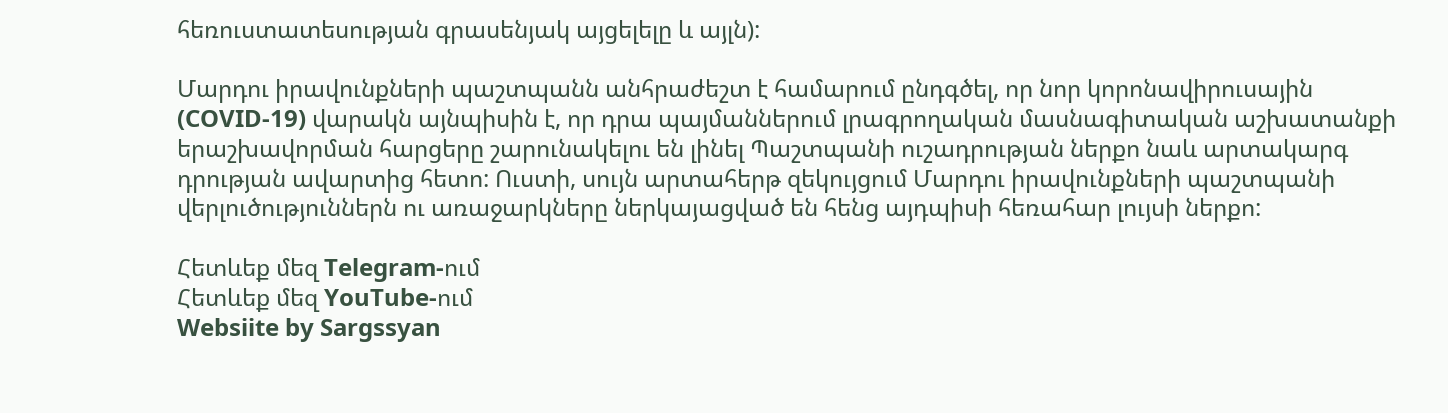հեռուստատեսության գրասենյակ այցելելը և այլն):

Մարդու իրավունքների պաշտպանն անհրաժեշտ է համարում ընդգծել, որ նոր կորոնավիրուսային (COVID-19) վարակն այնպիսին է, որ դրա պայմաններում լրագրողական մասնագիտական աշխատանքի երաշխավորման հարցերը շարունակելու են լինել Պաշտպանի ուշադրության ներքո նաև արտակարգ դրության ավարտից հետո: Ուստի, սույն արտահերթ զեկույցում Մարդու իրավունքների պաշտպանի վերլուծություններն ու առաջարկները ներկայացված են հենց այդպիսի հեռահար լույսի ներքո:

Հետևեք մեզ Telegram-ում
Հետևեք մեզ YouTube-ում
Websiite by Sargssyan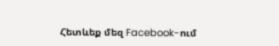Հետևեք մեզ Facebook-ում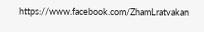https://www.facebook.com/ZhamLratvakan